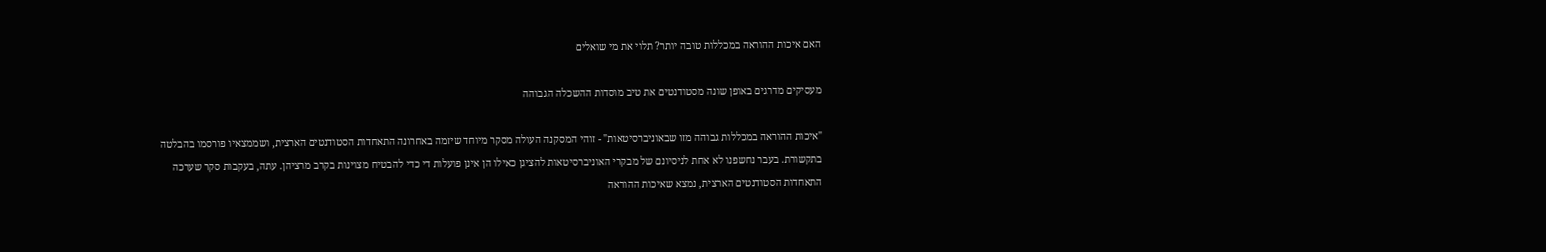האם איכות ההוראה במכללות טובה יותר? תלוי את מי שואלים

מעסיקים מדרגים באופן שונה מסטודנטים את טיב מוסדות ההשכלה הגבוהה

"איכות ההוראה במכללות גבוהה מזו שבאוניברסיטאות" - זוהי המסקנה העולה מסקר מיוחד שיזמה באחרונה התאחדות הסטודנטים הארצית, ושממצאיו פורסמו בהבלטה בתקשורת. בעבר נחשפנו לא אחת לניסיונם של מבקרי האוניברסיטאות להציגן כאילו הן אינן פועלות די כדי להבטיח מצוינות בקרב מרציהן. עתה, בעקבות סקר שערכה התאחדות הסטודנטים הארצית, נמצא שאיכות ההוראה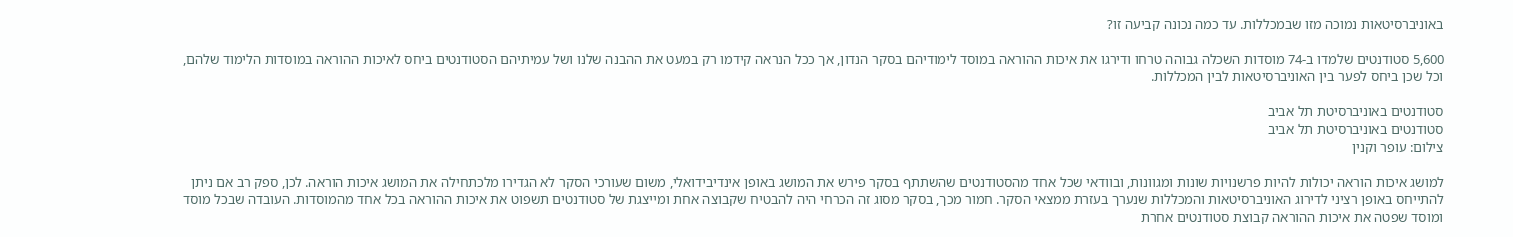באוניברסיטאות נמוכה מזו שבמכללות. עד כמה נכונה קביעה זו?

5,600 סטודנטים שלמדו ב-74 מוסדות השכלה גבוהה טרחו ודירגו את איכות ההוראה במוסד לימודיהם בסקר הנדון, אך ככל הנראה קידמו רק במעט את ההבנה שלנו ושל עמיתיהם הסטודנטים ביחס לאיכות ההוראה במוסדות הלימוד שלהם, וכל שכן ביחס לפער בין האוניברסיטאות לבין המכללות.

סטודנטים באוניברסיטת תל אביב
סטודנטים באוניברסיטת תל אביב
צילום: עופר וקנין

למושג איכות הוראה יכולות להיות פרשנויות שונות ומגוונות, ובוודאי שכל אחד מהסטודנטים שהשתתף בסקר פירש את המושג באופן אינדיבידואלי, משום שעורכי הסקר לא הגדירו מלכתחילה את המושג איכות הוראה. לכן, ספק רב אם ניתן להתייחס באופן רציני לדירוג האוניברסיטאות והמכללות שנערך בעזרת ממצאי הסקר. חמור מכך, בסקר מסוג זה הכרחי היה להבטיח שקבוצה אחת ומייצגת של סטודנטים תשפוט את איכות ההוראה בכל אחד מהמוסדות. העובדה שבכל מוסד ומוסד שפטה את איכות ההוראה קבוצת סטודנטים אחרת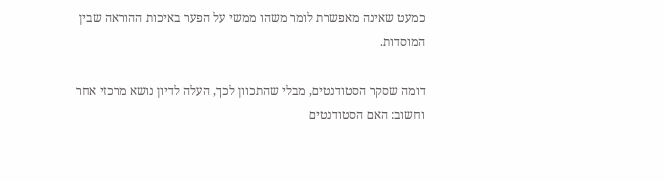כמעט שאינה מאפשרת לומר משהו ממשי על הפער באיכות ההוראה שבין המוסדות.

דומה שסקר הסטודנטים, מבלי שהתכוון לכך, העלה לדיון נושא מרכזי אחר וחשוב: האם הסטודנטים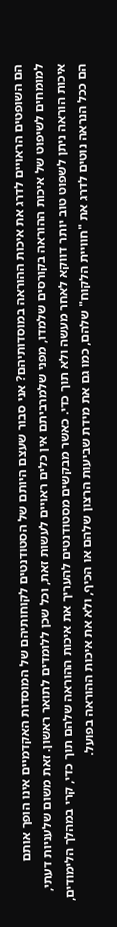הם השופטים הראויים לדרג את איכות ההוראה במוסדותיהם? אני סבור שעצם היותם של הסטודנטים לקוחותיהם של המוסדות האקדמיים אינו הופך אותם למומחים לשיפוט של איכות ההוראה בקורסים שלמדו, מפני שלמרביתם אין כלים ראויים לעשות זאת, וכל שכן ללומדים לתואר ראשון. זאת משום שלעניות דעתי, איכות הוראה ניתן לשפוט טוב יותר דווקא לאחר מעשה ולא תוך כדי. כאשר מבקשים מסטודנטים להעריך את איכות ההוראה שלהם תוך כדי, קרי במהלך הלימודים, הם ככל הנראה נוטים לדרג את "חוויית הלקוח" שלהם, כמו גם את מידת שביעות הרצון שלהם או הכיף, ולא את איכות ההוראה בפועל.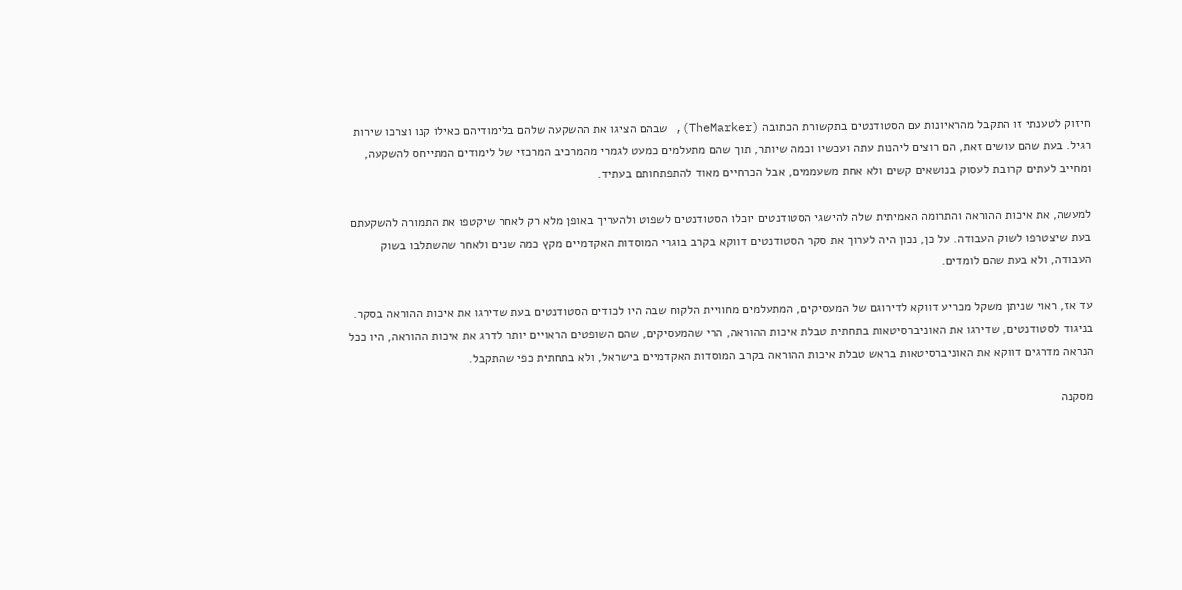חיזוק לטענתי זו התקבל מהראיונות עם הסטודנטים בתקשורת הכתובה (TheMarker), שבהם הציגו את ההשקעה שלהם בלימודיהם כאילו קנו וצרכו שירות רגיל. בעת שהם עושים זאת, הם רוצים ליהנות עתה ועכשיו וכמה שיותר, תוך שהם מתעלמים כמעט לגמרי מהמרכיב המרכזי של לימודים המתייחס להשקעה, ומחייב לעתים קרובת לעסוק בנושאים קשים ולא אחת משעממים, אבל הכרחיים מאוד להתפתחותם בעתיד.

למעשה, את איכות ההוראה והתרומה האמיתית שלה להישגי הסטודנטים יוכלו הסטודנטים לשפוט ולהעריך באופן מלא רק לאחר שיקטפו את התמורה להשקעתם בעת שיצטרפו לשוק העבודה. על כן, נכון היה לערוך את סקר הסטודנטים דווקא בקרב בוגרי המוסדות האקדמיים מקץ כמה שנים ולאחר שהשתלבו בשוק העבודה, ולא בעת שהם לומדים.

עד אז, ראוי שניתן משקל מכריע דווקא לדירוגם של המעסיקים, המתעלמים מחוויית הלקוח שבה היו לכודים הסטודנטים בעת שדירגו את איכות ההוראה בסקר. בניגוד לסטודנטים, שדירגו את האוניברסיטאות בתחתית טבלת איכות ההוראה, הרי שהמעסיקים, שהם השופטים הראויים יותר לדרג את איכות ההוראה, היו ככל הנראה מדרגים דווקא את האוניברסיטאות בראש טבלת איכות ההוראה בקרב המוסדות האקדמיים בישראל, ולא בתחתית כפי שהתקבל.

מסקנה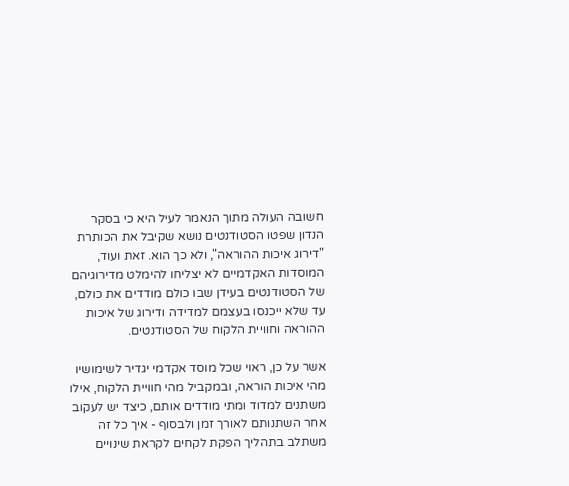חשובה העולה מתוך הנאמר לעיל היא כי בסקר הנדון שפטו הסטודנטים נושא שקיבל את הכותרת "דירוג איכות ההוראה", ולא כך הוא. זאת ועוד, המוסדות האקדמיים לא יצליחו להימלט מדירוגיהם של הסטודנטים בעידן שבו כולם מודדים את כולם, עד שלא ייכנסו בעצמם למדידה ודירוג של איכות ההוראה וחוויית הלקוח של הסטודנטים.

אשר על כן, ראוי שכל מוסד אקדמי יגדיר לשימושיו מהי איכות הוראה, ובמקביל מהי חוויית הלקוח, אילו משתנים למדוד ומתי מודדים אותם, כיצד יש לעקוב אחר השתנותם לאורך זמן ולבסוף - איך כל זה משתלב בתהליך הפקת לקחים לקראת שינויים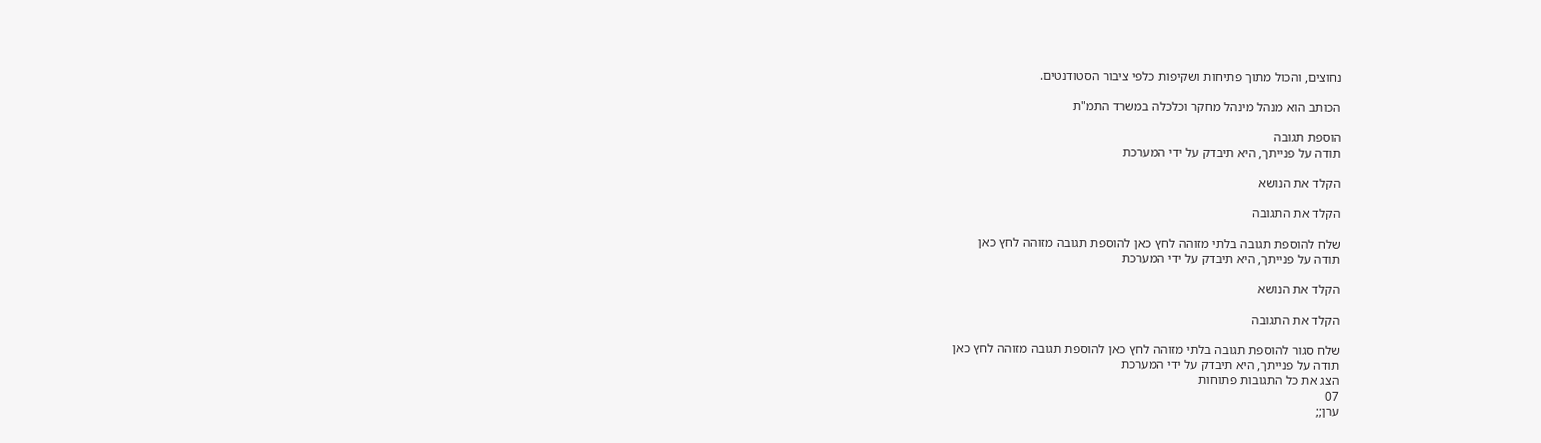נחוצים, והכול מתוך פתיחות ושקיפות כלפי ציבור הסטודנטים.

הכותב הוא מנהל מינהל מחקר וכלכלה במשרד התמ"ת

הוספת תגובה
תודה על פנייתך, היא תיבדק על ידי המערכת

הקלד את הנושא

הקלד את התגובה

שלח להוספת תגובה בלתי מזוהה לחץ כאן להוספת תגובה מזוהה לחץ כאן
תודה על פנייתך, היא תיבדק על ידי המערכת

הקלד את הנושא

הקלד את התגובה

שלח סגור להוספת תגובה בלתי מזוהה לחץ כאן להוספת תגובה מזוהה לחץ כאן
תודה על פנייתך, היא תיבדק על ידי המערכת
הצג את כל התגובות פתוחות
07
ערן;;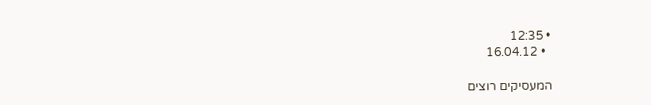• 12:35
  • 16.04.12

המעסיקים רוצים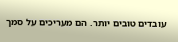עובדים טובים יותר. הם מעריכים על סמך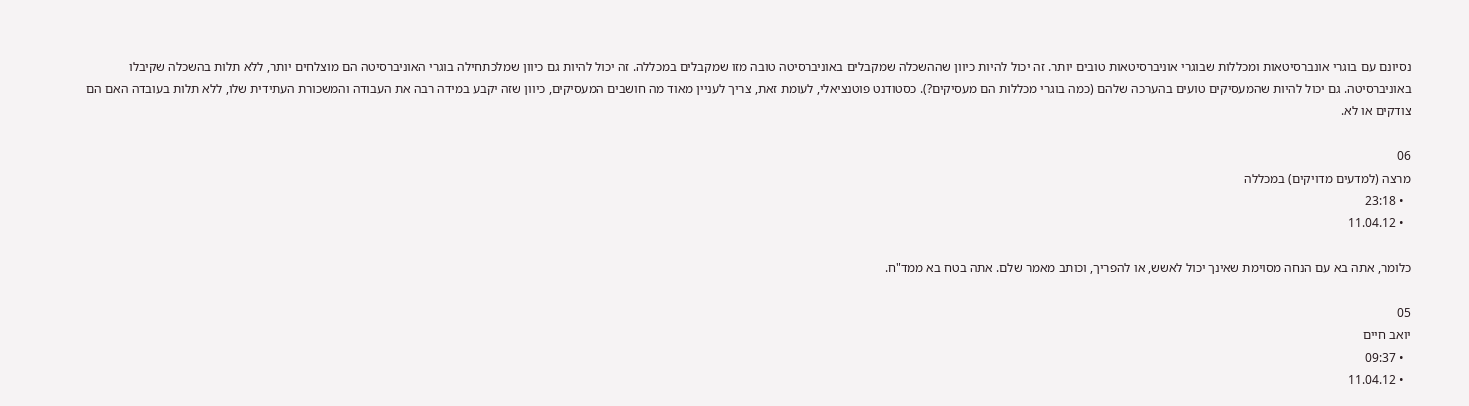נסיונם עם בוגרי אונברסיטאות ומכללות שבוגרי אוניברסיטאות טובים יותר. זה יכול להיות כיוון שההשכלה שמקבלים באוניברסיטה טובה מזו שמקבלים במכללה. זה יכול להיות גם כיוון שמלכתחילה בוגרי האוניברסיטה הם מוצלחים יותר, ללא תלות בהשכלה שקיבלו באוניברסיטה. גם יכול להיות שהמעסיקים טועים בהערכה שלהם (כמה בוגרי מכללות הם מעסיקים?). כסטודנט פוטנציאלי, לעומת זאת, צריך לעניין מאוד מה חושבים המעסיקים, כיוון שזה יקבע במידה רבה את העבודה והמשכורת העתידית שלו, ללא תלות בעובדה האם הם צודקים או לא.

06
מרצה (למדעים מדויקים) במכללה
  • 23:18
  • 11.04.12

כלומר, אתה בא עם הנחה מסוימת שאינך יכול לאשש, או להפריך, וכותב מאמר שלם. אתה בטח בא ממד"ח.

05
יואב חיים
  • 09:37
  • 11.04.12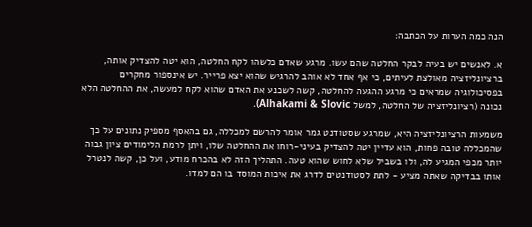הנה כמה הערות על הכתבה:

א. לאנשים יש בעיה לבקר החלטה שהם עשו. מרגע שאדם כלשהו לקח החלטה, הוא יטה להצדיק אותה, ברציונליזציה מאולצת לעיתים, כי אף אחד לא אוהב להרגיש שהוא יצא פרייר. יש אינספור מחקרים בפסיכולוגיה שמראים כי מרגע ההגעה להחלטה, קשה לשכנע את האדם שהוא לקח למעשה, את ההחלטה הלא נכונה (רציונליזציה של החלטה, למשל Alhakami & Slovic).

משמעות הרציונליזציה היא, שמרגע שסטודנט גמר אומר להרשם למכללה, גם בהאסף מספיק נתונים על כך שהמכללה טובה פחות, הוא עדיין יטה להצדיק בעיני-רוחו את ההחלטה שלו, ויתן לרמת הלימודים ציון גבוה יותר מכפי המגיע לה, ולו בשביל שלא לחוש שהוא טעה. התהליך הזה לא בהכרח מודע, ועל כן, קשה לנטרל אותו בבדיקה שאתה מציע - לתת לסטודנטים לדרג את איכות המוסד בו הם למדו.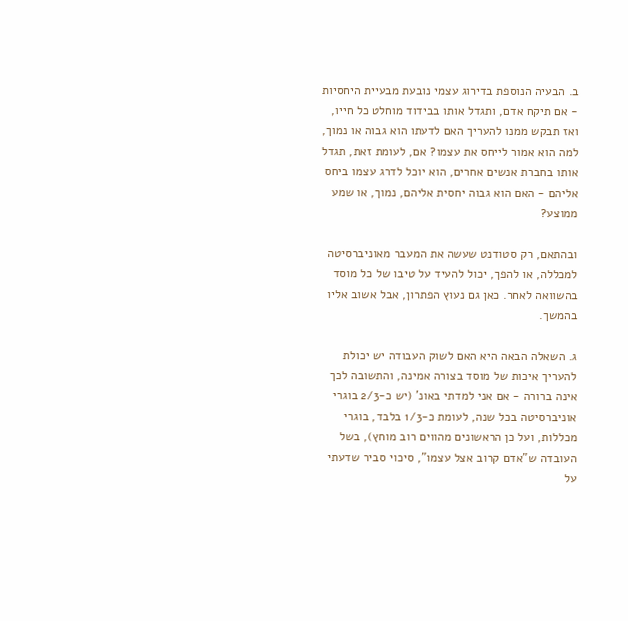ב. הבעיה הנוספת בדירוג עצמי נובעת מבעיית היחסיות - אם תיקח אדם, ותגדל אותו בבידוד מוחלט כל חייו, ואז תבקש ממנו להעריך האם לדעתו הוא גבוה או נמוך, למה הוא אמור לייחס את עצמו? אם, לעומת זאת, תגדל אותו בחברת אנשים אחרים, הוא יוכל לדרג עצמו ביחס אליהם - האם הוא גבוה יחסית אליהם, נמוך, או שמע ממוצע?

ובהתאם, רק סטודנט שעשה את המעבר מאוניברסיטה למכללה, או להפך, יכול להעיד על טיבו של כל מוסד בהשוואה לאחר. כאן גם נעוץ הפתרון, אבל אשוב אליו בהמשך.

ג. השאלה הבאה היא האם לשוק העבודה יש יכולת להעריך איכות של מוסד בצורה אמינה, והתשובה לכך אינה ברורה - אם אני למדתי באונ' (יש כ-2/3 בוגרי אוניברסיטה בכל שנה, לעומת כ-1/3 בלבד, בוגרי מכללות, ועל כן הראשונים מהווים רוב מוחץ), בשל העובדה ש"אדם קרוב אצל עצמו", סיכוי סביר שדעתי על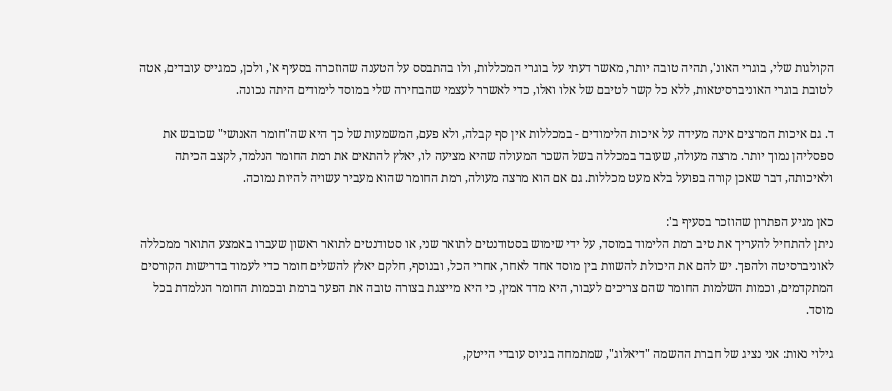הקולגות שלי, בוגרי האונ', תהיה טובה יותר, מאשר דעתי על בוגרי המכללות, ולו בהתבסס על הטענה שהוזכרה בסעיף א', ולכן, כמגייס עובדים, אטה לטובת בוגרי האוניברסיטאות, ללא כל קשר לטיבם של אלו ואלו, כדי לאשרר לעצמי שהבחירה שלי במוסד לימודים היתה נכונה.

ד. גם איכות המרצים אינה מעידה על איכות הלימודים - במכללות אין סף קבלה, ולא פעם, המשמעות של כך היא שה"חומר האנושי" שכובש את ספסליהן נמוך יותר. מרצה מעולה, שעובד במכללה בשל השכר המעולה שהיא מציעה לו, יאלץ להתאים את רמת החומר הנלמד, לקצב הכיתה ולאיכותה, דבר שאכן קורה בפועל בלא מעט מכללות. גם אם הוא מרצה מעולה, רמת החומר שהוא מעביר עשויה להיות נמוכה.

כאן מגיע הפתרון שהוזכר בסעיף ב':
ניתן להתחיל להעריך את טיב רמת הלימוד במוסד, על ידי שימוש בסטודנטים לתואר שני, או סטודנטים לתואר ראשון שעברו באמצע התואר ממכללה לאוניברסיטה ולהפך. יש להם את היכולת להשוות בין מוסד אחד לאחר, אחרי הכל, ובנוסף, חלקם יאלץ להשלים חומר כדי לעמוד בדרישות הקורסים המתקדמים, וכמות השלמות החומר שהם צריכים לעבור, היא מדד אמין, כי היא מייצגת בצורה טובה את הפער ברמת ובכמות החומר הנלמדת בכל מוסד.

גילוי נאות: אני נציג של חברת ההשמה "דיאלוג", שמתמחה בגיוס עובדי הייטק,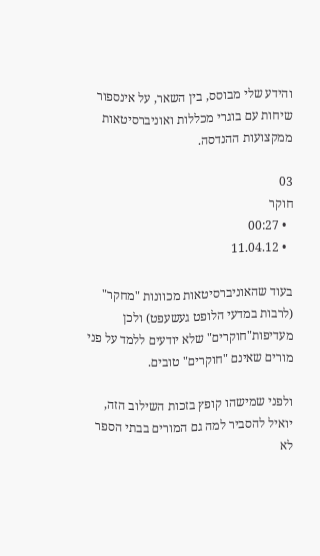והידע שלי מבוסס, בין השאר, על אינספור שיחות עם בוגרי מכללות ואוניברסיטאות ממקצועות ההנדסה.

03
חוקר
  • 00:27
  • 11.04.12

בעוד שהאוניברסיטאות מכוונות "מחקר" (לרבות במדעי הלופט געשעפט) ולכן מעדיפות"חוקרים" שלא יודעים ללמד על פני מורים שאינם "חוקרים" טובים.

ולפני שמישהו קופץ בזכות השילוב הזה, יואיל להסביר למה גם המורים בבתי הספר לא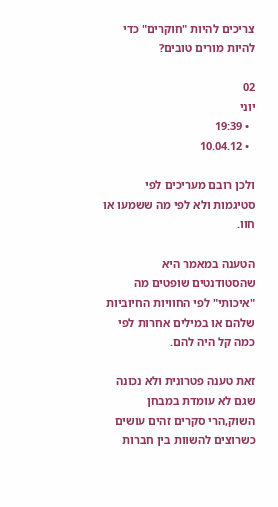צריכים להיות "חוקרים" כדי להיות מורים טובים?

02
יוני
  • 19:39
  • 10.04.12

ולכן רובם מעריכים לפי סטיגמות ולא לפי מה ששמעו או חוו.

הטענה במאמר היא שהסטודנטים שופטים מה "איכותי" לפי החוויות החיוביות שלהם או במילים אחרות לפי כמה קל היה להם.

זאת טענה פטרונית ולא נכונה שגם לא עומדת במבחן השוק,הרי סקרים זהים עושים כשרוצים להשוות בין חברות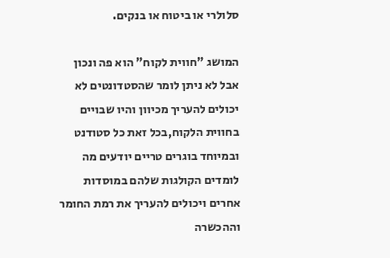סלולרי או ביטוח או בנקים.

המושג "חווית לקוח" הוא פה ונכון אבל לא ניתן לומר שהסטדונטים לא יכולים להעריך מכיוון והיו שבויים בחווית הלקוח,בכל זאת כל סטודנט ובמיוחד בוגרים טריים יודעים מה לומדים הקולגות שלהם במוסדות אחרים ויכולים להעריך את רמת החומר וההכשרה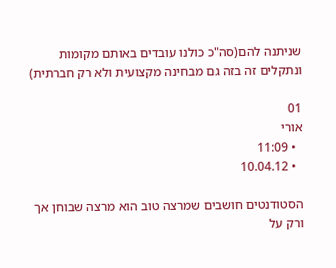שניתנה להם(סה"כ כולנו עובדים באותם מקומות ונתקלים זה בזה גם מבחינה מקצועית ולא רק חברתית)

01
אורי
  • 11:09
  • 10.04.12

הסטודנטים חושבים שמרצה טוב הוא מרצה שבוחן אך ורק על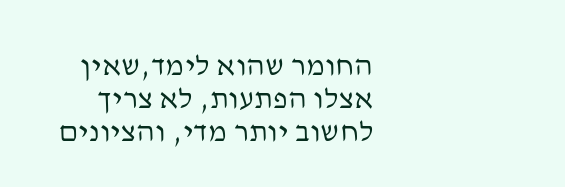החומר שהוא לימד,שאין אצלו הפתעות, לא צריך לחשוב יותר מדי, והציונים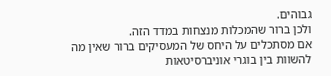גבוהים.
ולכן ברור שהמכלות מנצחות במדד הזה.
אם מסתכלים על היחס של המעסיקים ברור שאין מה להשוות בין בוגרי אוניברסיטאות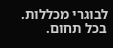לבוגרי מכללות. בכל תחום.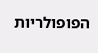הפופולריות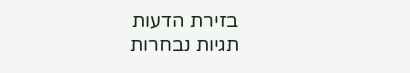בזירת הדעות
תגיות נבחרות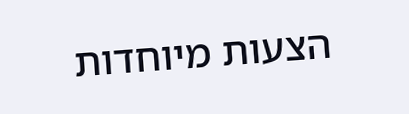הצעות מיוחדות